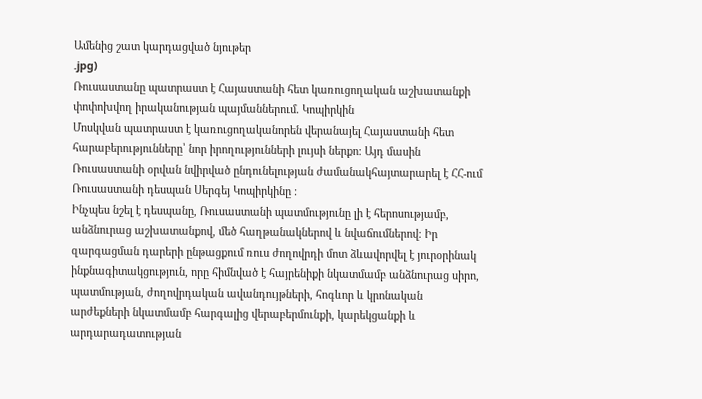Ամենից շատ կարդացված նյութեր
.jpg)
Ռուսաստանը պատրաստ է Հայաստանի հետ կառուցողական աշխատանքի փոփոխվող իրականության պայմաններում. Կոպիրկին
Մոսկվան պատրաստ է կառուցողականորեն վերանայել Հայաստանի հետ հարաբերությունները՝ նոր իրողությունների լույսի ներքո։ Այդ մասին Ռուսաստանի օրվան նվիրված ընդունելության ժամանակհայտարարել է ՀՀ-ում Ռուսաստանի դեսպան Սերգեյ Կոպիրկինը ։
Ինչպես նշել է դեսպանը, Ռուսաստանի պատմությունը լի է հերոսությամբ, անձնուրաց աշխատանքով, մեծ հաղթանակներով և նվաճումներով։ Իր զարգացման դարերի ընթացքում ռուս ժողովրդի մոտ ձևավորվել է յուրօրինակ ինքնագիտակցություն, որը հիմնված է հայրենիքի նկատմամբ անձնուրաց սիրո, պատմության, ժողովրդական ավանդույթների, հոգևոր և կրոնական արժեքների նկատմամբ հարգալից վերաբերմունքի, կարեկցանքի և արդարադատության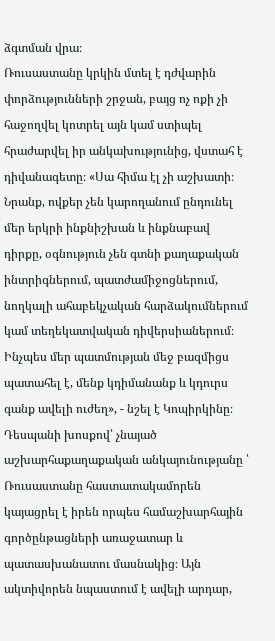ձգտման վրա։
Ռուսաստանը կրկին մտել է դժվարին փորձությունների շրջան, բայց ոչ ոքի չի հաջողվել կոտրել այն կամ ստիպել հրաժարվել իր անկախությունից, վստահ է դիվանագետը։ «Սա հիմա էլ չի աշխատի։ Նրանք, ովքեր չեն կարողանում ընդունել մեր երկրի ինքնիշխան և ինքնաբավ դիրքը, օգնություն չեն գտնի քաղաքական ինտրիգներում, պատժամիջոցներում, նողկալի ահաբեկչական հարձակումներում կամ տեղեկատվական դիվերսիաներում։ Ինչպես մեր պատմության մեջ բազմիցս պատահել է, մենք կդիմանանք և կդուրս գանք ավելի ուժեղ», - նշել է Կոպիրկինը։
Դեսպանի խոսքով՝ չնայած աշխարհաքաղաքական անկայունությանը ՝ Ռուսաստանը հաստատակամորեն կայացրել է իրեն որպես համաշխարհային գործընթացների առաջատար և պատասխանատու մասնակից։ Այն ակտիվորեն նպաստում է ավելի արդար,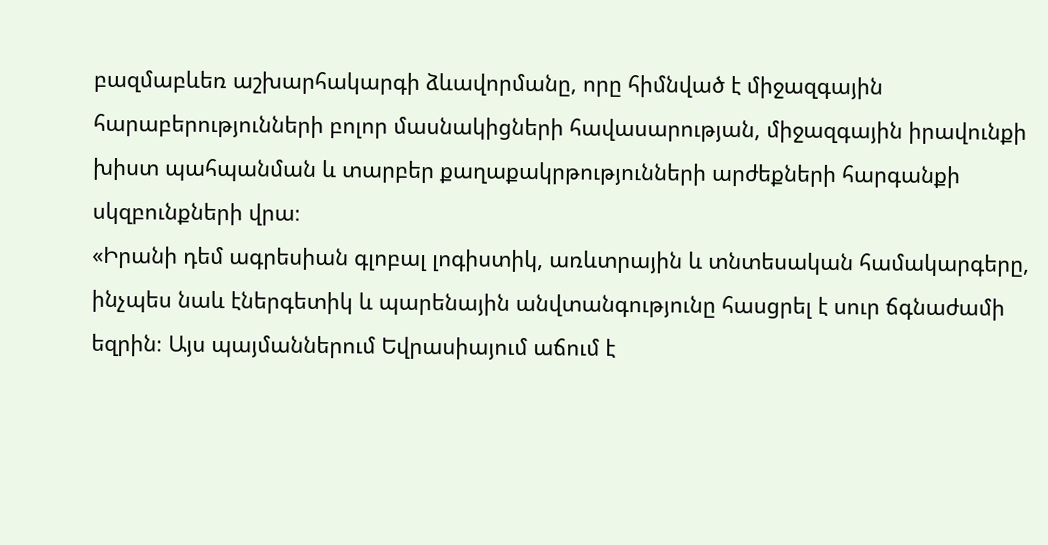բազմաբևեռ աշխարհակարգի ձևավորմանը, որը հիմնված է միջազգային հարաբերությունների բոլոր մասնակիցների հավասարության, միջազգային իրավունքի խիստ պահպանման և տարբեր քաղաքակրթությունների արժեքների հարգանքի սկզբունքների վրա։
«Իրանի դեմ ագրեսիան գլոբալ լոգիստիկ, առևտրային և տնտեսական համակարգերը, ինչպես նաև էներգետիկ և պարենային անվտանգությունը հասցրել է սուր ճգնաժամի եզրին։ Այս պայմաններում Եվրասիայում աճում է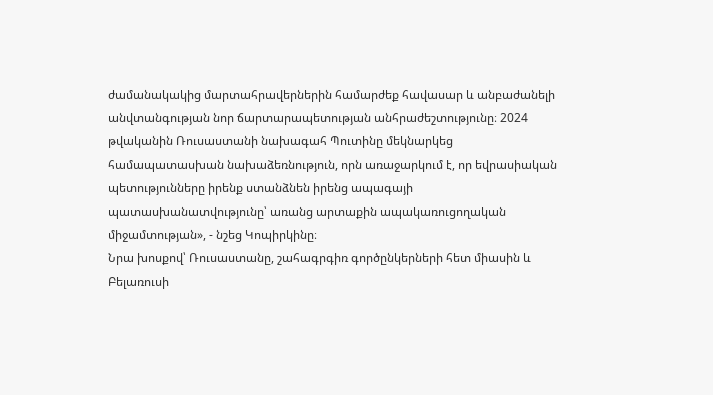ժամանակակից մարտահրավերներին համարժեք հավասար և անբաժանելի անվտանգության նոր ճարտարապետության անհրաժեշտությունը։ 2024 թվականին Ռուսաստանի նախագահ Պուտինը մեկնարկեց համապատասխան նախաձեռնություն, որն առաջարկում է, որ եվրասիական պետությունները իրենք ստանձնեն իրենց ապագայի պատասխանատվությունը՝ առանց արտաքին ապակառուցողական միջամտության», - նշեց Կոպիրկինը։
Նրա խոսքով՝ Ռուսաստանը, շահագրգիռ գործընկերների հետ միասին և Բելառուսի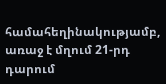համահեղինակությամբ, առաջ է մղում 21-րդ դարում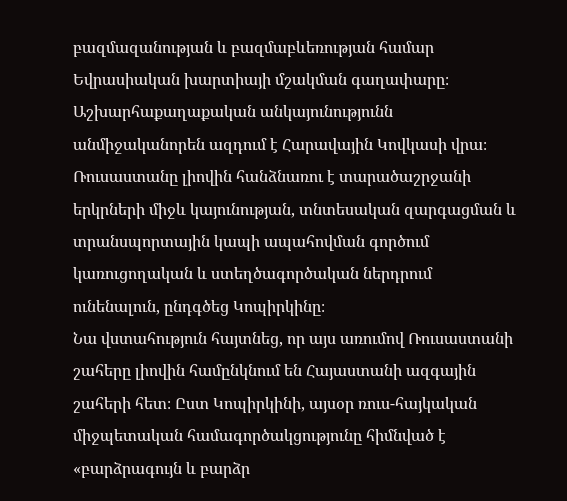բազմազանության և բազմաբևեռության համար Եվրասիական խարտիայի մշակման գաղափարը։ Աշխարհաքաղաքական անկայունությունն անմիջականորեն ազդում է Հարավային Կովկասի վրա։ Ռուսաստանը լիովին հանձնառու է տարածաշրջանի երկրների միջև կայունության, տնտեսական զարգացման և տրանսպորտային կապի ապահովման գործում կառուցողական և ստեղծագործական ներդրում ունենալուն, ընդգծեց Կոպիրկինը։
Նա վստահություն հայտնեց, որ այս առումով Ռուսաստանի շահերը լիովին համընկնում են Հայաստանի ազգային շահերի հետ։ Ըստ Կոպիրկինի, այսօր ռուս-հայկական միջպետական համագործակցությունը հիմնված է «բարձրագույն և բարձր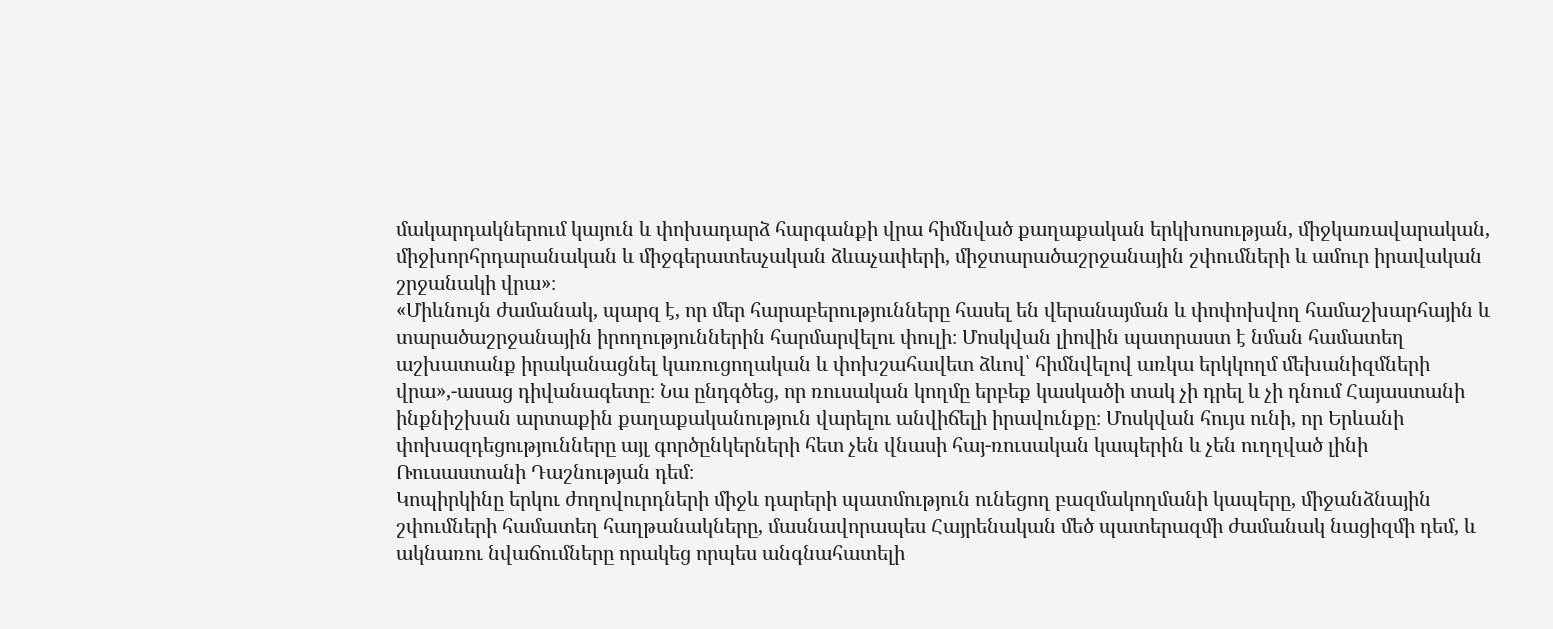մակարդակներում կայուն և փոխադարձ հարգանքի վրա հիմնված քաղաքական երկխոսության, միջկառավարական, միջխորհրդարանական և միջգերատեսչական ձևաչափերի, միջտարածաշրջանային շփումների և ամուր իրավական շրջանակի վրա»։
«Միևնույն ժամանակ, պարզ է, որ մեր հարաբերությունները հասել են վերանայման և փոփոխվող համաշխարհային և տարածաշրջանային իրողություններին հարմարվելու փուլի։ Մոսկվան լիովին պատրաստ է նման համատեղ աշխատանք իրականացնել կառուցողական և փոխշահավետ ձևով՝ հիմնվելով առկա երկկողմ մեխանիզմների վրա»,-ասաց դիվանագետը։ Նա ընդգծեց, որ ռուսական կողմը երբեք կասկածի տակ չի դրել և չի դնում Հայաստանի ինքնիշխան արտաքին քաղաքականություն վարելու անվիճելի իրավունքը։ Մոսկվան հույս ունի, որ Երևանի փոխազդեցությունները այլ գործընկերների հետ չեն վնասի հայ-ռուսական կապերին և չեն ուղղված լինի Ռուսաստանի Դաշնության դեմ։
Կոպիրկինը երկու ժողովուրդների միջև դարերի պատմություն ունեցող բազմակողմանի կապերը, միջանձնային շփումների համատեղ հաղթանակները, մասնավորապես Հայրենական մեծ պատերազմի ժամանակ նացիզմի դեմ, և ակնառու նվաճումները որակեց որպես անգնահատելի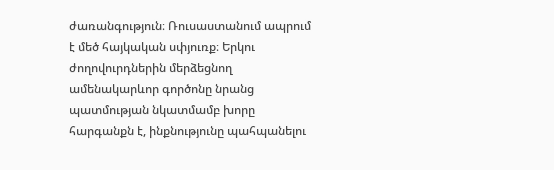ժառանգություն։ Ռուսաստանում ապրում է մեծ հայկական սփյուռք։ Երկու ժողովուրդներին մերձեցնող ամենակարևոր գործոնը նրանց պատմության նկատմամբ խորը հարգանքն է, ինքնությունը պահպանելու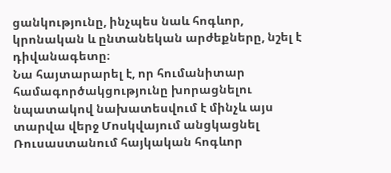ցանկությունը, ինչպես նաև հոգևոր, կրոնական և ընտանեկան արժեքները, նշել է դիվանագետը։
Նա հայտարարել է, որ հումանիտար համագործակցությունը խորացնելու նպատակով նախատեսվում է մինչև այս տարվա վերջ Մոսկվայում անցկացնել Ռուսաստանում հայկական հոգևոր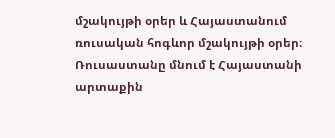մշակույթի օրեր և Հայաստանում ռուսական հոգևոր մշակույթի օրեր։
Ռուսաստանը մնում է Հայաստանի արտաքին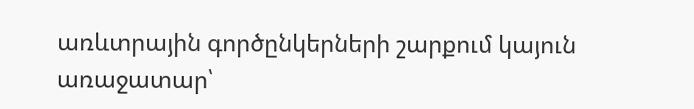առևտրային գործընկերների շարքում կայուն առաջատար՝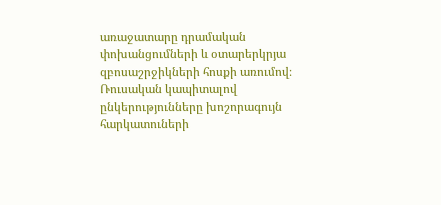առաջատարը դրամական փոխանցումների և օտարերկրյա զբոսաշրջիկների հոսքի առումով։ Ռուսական կապիտալով ընկերությունները խոշորագույն հարկատուների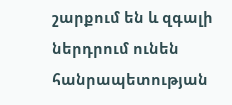շարքում են և զգալի ներդրում ունեն հանրապետության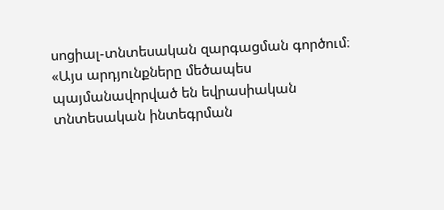սոցիալ-տնտեսական զարգացման գործում։
«Այս արդյունքները մեծապես պայմանավորված են եվրասիական տնտեսական ինտեգրման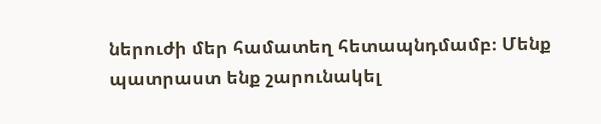ներուժի մեր համատեղ հետապնդմամբ։ Մենք պատրաստ ենք շարունակել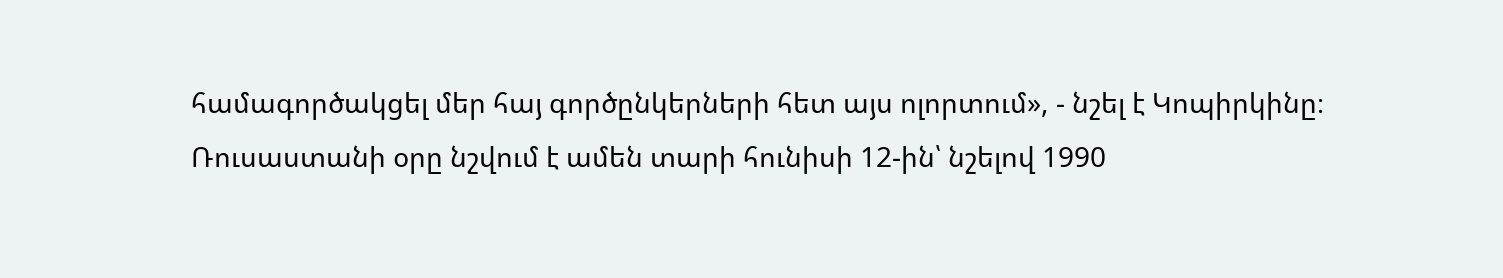համագործակցել մեր հայ գործընկերների հետ այս ոլորտում», - նշել է Կոպիրկինը։
Ռուսաստանի օրը նշվում է ամեն տարի հունիսի 12-ին՝ նշելով 1990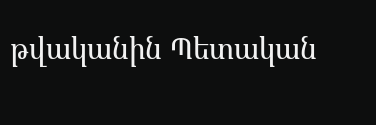թվականին Պետական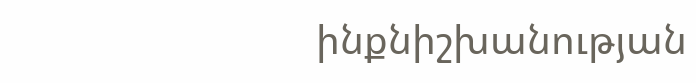ինքնիշխանության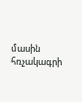մասին հռչակագրի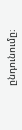ընդունումը։